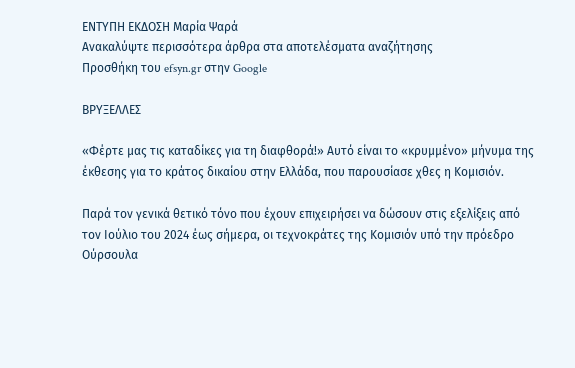ΕΝΤΥΠΗ ΕΚΔΟΣΗ Μαρία Ψαρά
Ανακαλύψτε περισσότερα άρθρα στα αποτελέσματα αναζήτησης
Προσθήκη του efsyn.gr στην Google

ΒΡΥΞΕΛΛΕΣ

«Φέρτε μας τις καταδίκες για τη διαφθορά!» Αυτό είναι το «κρυμμένο» μήνυμα της έκθεσης για το κράτος δικαίου στην Ελλάδα, που παρουσίασε χθες η Κομισιόν.

Παρά τον γενικά θετικό τόνο που έχουν επιχειρήσει να δώσουν στις εξελίξεις από τον Ιούλιο του 2024 έως σήμερα, οι τεχνοκράτες της Κομισιόν υπό την πρόεδρο Ούρσουλα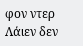φον ντερ Λάιεν δεν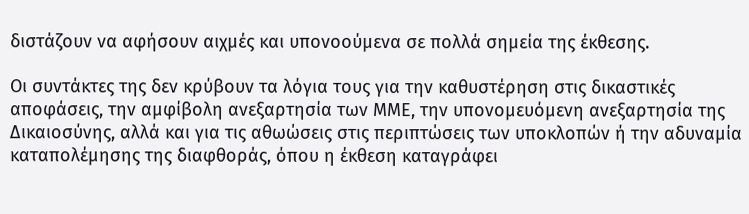διστάζουν να αφήσουν αιχμές και υπονοούμενα σε πολλά σημεία της έκθεσης.

Οι συντάκτες της δεν κρύβουν τα λόγια τους για την καθυστέρηση στις δικαστικές αποφάσεις, την αμφίβολη ανεξαρτησία των ΜΜΕ, την υπονομευόμενη ανεξαρτησία της Δικαιοσύνης, αλλά και για τις αθωώσεις στις περιπτώσεις των υποκλοπών ή την αδυναμία καταπολέμησης της διαφθοράς, όπου η έκθεση καταγράφει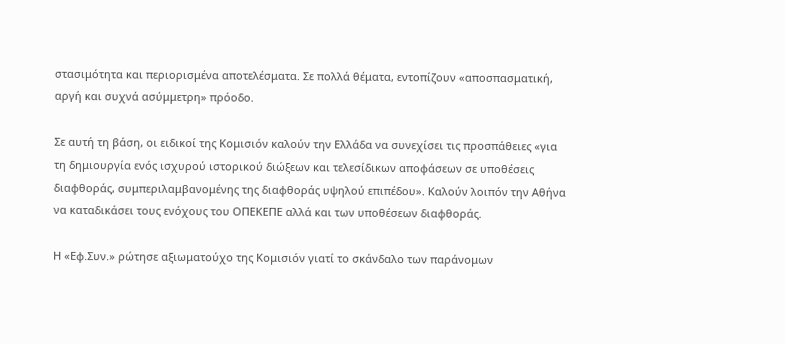στασιμότητα και περιορισμένα αποτελέσματα. Σε πολλά θέματα, εντοπίζουν «αποσπασματική, αργή και συχνά ασύμμετρη» πρόοδο.

Σε αυτή τη βάση, οι ειδικοί της Κομισιόν καλούν την Ελλάδα να συνεχίσει τις προσπάθειες «για τη δημιουργία ενός ισχυρού ιστορικού διώξεων και τελεσίδικων αποφάσεων σε υποθέσεις διαφθοράς, συμπεριλαμβανομένης της διαφθοράς υψηλού επιπέδου». Καλούν λοιπόν την Αθήνα να καταδικάσει τους ενόχους του ΟΠΕΚΕΠΕ αλλά και των υποθέσεων διαφθοράς.

Η «Εφ.Συν.» ρώτησε αξιωματούχο της Κομισιόν γιατί το σκάνδαλο των παράνομων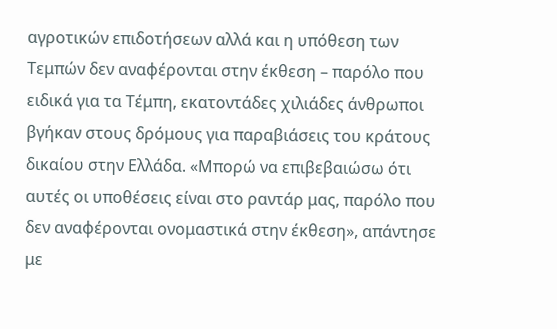αγροτικών επιδοτήσεων αλλά και η υπόθεση των Τεμπών δεν αναφέρονται στην έκθεση – παρόλο που ειδικά για τα Τέμπη, εκατοντάδες χιλιάδες άνθρωποι βγήκαν στους δρόμους για παραβιάσεις του κράτους δικαίου στην Ελλάδα. «Μπορώ να επιβεβαιώσω ότι αυτές οι υποθέσεις είναι στο ραντάρ μας, παρόλο που δεν αναφέρονται ονομαστικά στην έκθεση», απάντησε με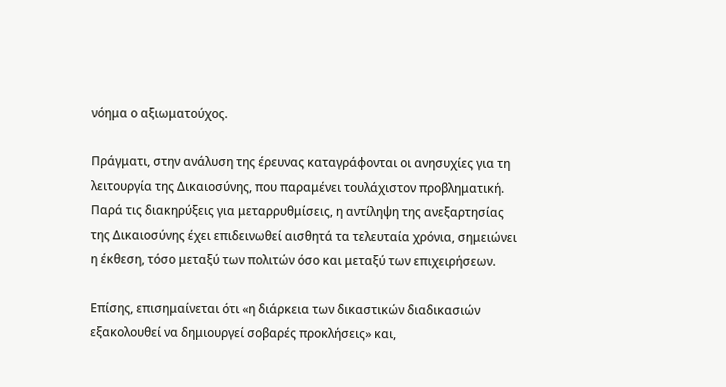νόημα ο αξιωματούχος.

Πράγματι, στην ανάλυση της έρευνας καταγράφονται οι ανησυχίες για τη λειτουργία της Δικαιοσύνης, που παραμένει τουλάχιστον προβληματική. Παρά τις διακηρύξεις για μεταρρυθμίσεις, η αντίληψη της ανεξαρτησίας της Δικαιοσύνης έχει επιδεινωθεί αισθητά τα τελευταία χρόνια, σημειώνει η έκθεση, τόσο μεταξύ των πολιτών όσο και μεταξύ των επιχειρήσεων.

Επίσης, επισημαίνεται ότι «η διάρκεια των δικαστικών διαδικασιών εξακολουθεί να δημιουργεί σοβαρές προκλήσεις» και,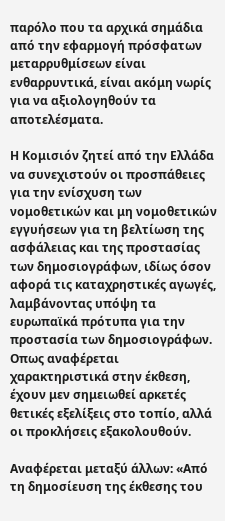παρόλο που τα αρχικά σημάδια από την εφαρμογή πρόσφατων μεταρρυθμίσεων είναι ενθαρρυντικά, είναι ακόμη νωρίς για να αξιολογηθούν τα αποτελέσματα.

Η Κομισιόν ζητεί από την Ελλάδα να συνεχιστούν οι προσπάθειες για την ενίσχυση των νομοθετικών και μη νομοθετικών εγγυήσεων για τη βελτίωση της ασφάλειας και της προστασίας των δημοσιογράφων, ιδίως όσον αφορά τις καταχρηστικές αγωγές, λαμβάνοντας υπόψη τα ευρωπαϊκά πρότυπα για την προστασία των δημοσιογράφων. Οπως αναφέρεται χαρακτηριστικά στην έκθεση, έχουν μεν σημειωθεί αρκετές θετικές εξελίξεις στο τοπίο, αλλά οι προκλήσεις εξακολουθούν.

Αναφέρεται μεταξύ άλλων: «Από τη δημοσίευση της έκθεσης του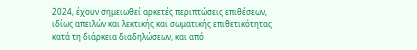2024, έχουν σημειωθεί αρκετές περιπτώσεις επιθέσεων, ιδίως απειλών και λεκτικής και σωματικής επιθετικότητας κατά τη διάρκεια διαδηλώσεων, και από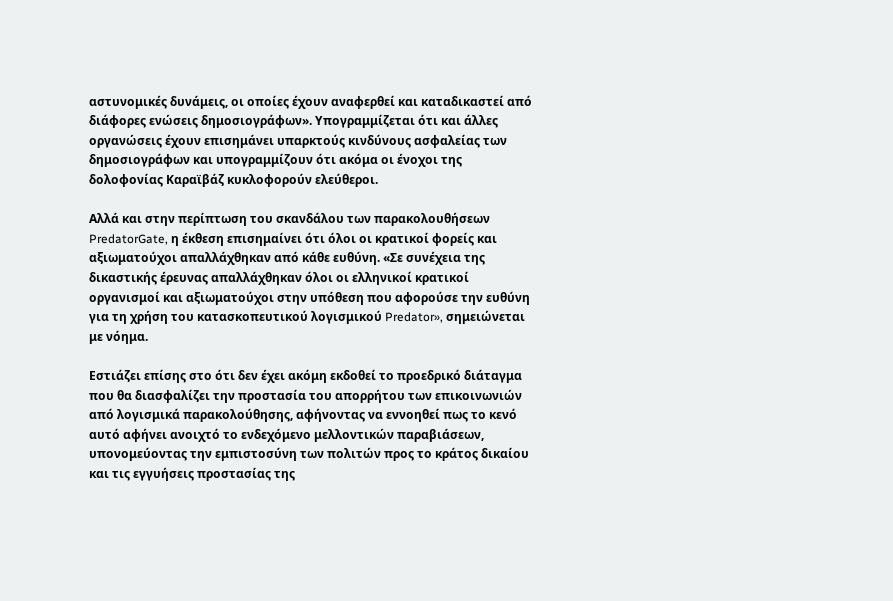αστυνομικές δυνάμεις, οι οποίες έχουν αναφερθεί και καταδικαστεί από διάφορες ενώσεις δημοσιογράφων». Υπογραμμίζεται ότι και άλλες οργανώσεις έχουν επισημάνει υπαρκτούς κινδύνους ασφαλείας των δημοσιογράφων και υπογραμμίζουν ότι ακόμα οι ένοχοι της δολοφονίας Καραϊβάζ κυκλοφορούν ελεύθεροι.

Αλλά και στην περίπτωση του σκανδάλου των παρακολουθήσεων PredatorGate, η έκθεση επισημαίνει ότι όλοι οι κρατικοί φορείς και αξιωματούχοι απαλλάχθηκαν από κάθε ευθύνη. «Σε συνέχεια της δικαστικής έρευνας απαλλάχθηκαν όλοι οι ελληνικοί κρατικοί οργανισμοί και αξιωματούχοι στην υπόθεση που αφορούσε την ευθύνη για τη χρήση του κατασκοπευτικού λογισμικού Predator», σημειώνεται με νόημα.

Εστιάζει επίσης στο ότι δεν έχει ακόμη εκδοθεί το προεδρικό διάταγμα που θα διασφαλίζει την προστασία του απορρήτου των επικοινωνιών από λογισμικά παρακολούθησης, αφήνοντας να εννοηθεί πως το κενό αυτό αφήνει ανοιχτό το ενδεχόμενο μελλοντικών παραβιάσεων, υπονομεύοντας την εμπιστοσύνη των πολιτών προς το κράτος δικαίου και τις εγγυήσεις προστασίας της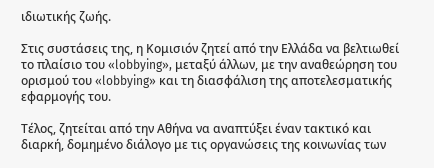ιδιωτικής ζωής.

Στις συστάσεις της, η Κομισιόν ζητεί από την Ελλάδα να βελτιωθεί το πλαίσιο του «lobbying», μεταξύ άλλων, με την αναθεώρηση του ορισμού του «lobbying» και τη διασφάλιση της αποτελεσματικής εφαρμογής του.

Τέλος, ζητείται από την Αθήνα να αναπτύξει έναν τακτικό και διαρκή, δομημένο διάλογο με τις οργανώσεις της κοινωνίας των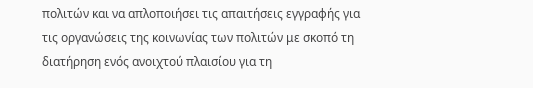πολιτών και να απλοποιήσει τις απαιτήσεις εγγραφής για τις οργανώσεις της κοινωνίας των πολιτών με σκοπό τη διατήρηση ενός ανοιχτού πλαισίου για τη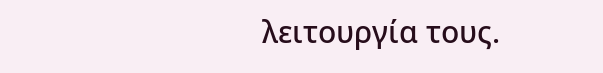λειτουργία τους.